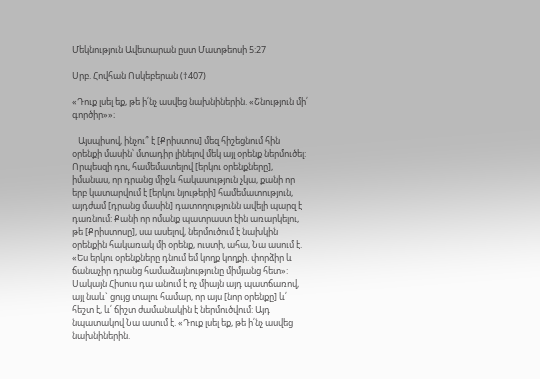Մեկնություն Ավետարան ըստ Մատթեոսի 5:27

Սրբ. Հովհան Ոսկեբերան (†407)

«Դուք լսել եք, թե ի՛նչ ասվեց նախնիներին. «Շնություն մի՛ գործիր»»։

   Այսպիսով, ինչու՞ է [Քրիստոս] մեզ հիշեցնում հին օրենքի մասին՝ մտադիր լինելով մեկ այլ օրենք ներմուծել: Որպեսզի դու, համեմատելով [երկու օրենքները], իմանաս, որ դրանց միջև հակասություն չկա, քանի որ երբ կատարվում է [երկու նյութերի] համեմատություն, այդժամ [դրանց մասին] դատողությունն ավելի պարզ է դառնում: Քանի որ ոմանք պատրաստ էին առարկելու, թե [Քրիստոսը], սա ասելով, ներմուծում է նախկին օրենքին հակառակ մի օրենք, ուստի, ահա, Նա ասում է. «Ես երկու օրենքները դնում եմ կողք կողքի. փորձիր և ճանաչիր դրանց համաձայնությունը միմյանց հետ»: Սակայն Հիսուս դա անում է ոչ միայն այդ պատճառով, այլ նաև` ցույց տալու համար, որ այս [նոր օրենքը] և՛ հեշտ է, և՛ ճիշտ ժամանակին է ներմուծվում: Այդ նպատակով Նա ասում է. «Դուք լսել եք, թե ի՛նչ ասվեց նախնիներին.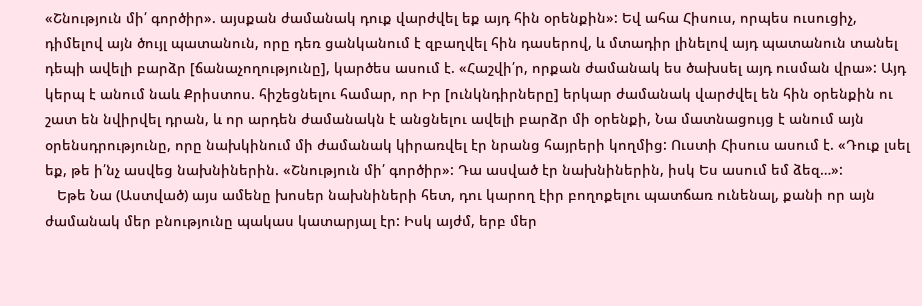«Շնություն մի՛ գործիր». այսքան ժամանակ դուք վարժվել եք այդ հին օրենքին»: Եվ ահա Հիսուս, որպես ուսուցիչ, դիմելով այն ծույլ պատանուն, որը դեռ ցանկանում է զբաղվել հին դասերով, և մտադիր լինելով այդ պատանուն տանել դեպի ավելի բարձր [ճանաչողությունը], կարծես ասում է. «Հաշվի՛ր, որքան ժամանակ ես ծախսել այդ ուսման վրա»: Այդ կերպ է անում նաև Քրիստոս. հիշեցնելու համար, որ Իր [ունկնդիրները] երկար ժամանակ վարժվել են հին օրենքին ու շատ են նվիրվել դրան, և որ արդեն ժամանակն է անցնելու ավելի բարձր մի օրենքի, Նա մատնացույց է անում այն օրենսդրությունը, որը նախկինում մի ժամանակ կիրառվել էր նրանց հայրերի կողմից: Ուստի Հիսուս ասում է. «Դուք լսել եք, թե ի՛նչ ասվեց նախնիներին. «Շնություն մի՛ գործիր»: Դա ասված էր նախնիներին, իսկ Ես ասում եմ ձեզ…»:
   Եթե Նա (Աստված) այս ամենը խոսեր նախնիների հետ, դու կարող էիր բողոքելու պատճառ ունենալ, քանի որ այն ժամանակ մեր բնությունը պակաս կատարյալ էր: Իսկ այժմ, երբ մեր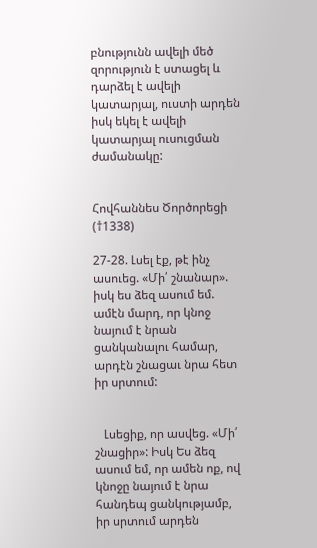բնությունն ավելի մեծ զորություն է ստացել և դարձել է ավելի կատարյալ, ուստի արդեն իսկ եկել է ավելի կատարյալ ուսուցման ժամանակը:


Հովհաննես Ծործորեցի (†1338)

27-28. Լսել էք, թէ ինչ ասուեց. «Մի՛ շնանար». իսկ ես ձեզ ասում եմ. ամէն մարդ, որ կնոջ նայում է նրան ցանկանալու համար, արդէն շնացաւ նրա հետ իր սրտում:


   Լսեցիք, որ ասվեց. «Մի՛ շնացիր»: Իսկ Ես ձեզ ասում եմ, որ ամեն ոք, ով կնոջը նայում է նրա հանդեպ ցանկությամբ, իր սրտում արդեն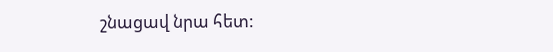շնացավ նրա հետ: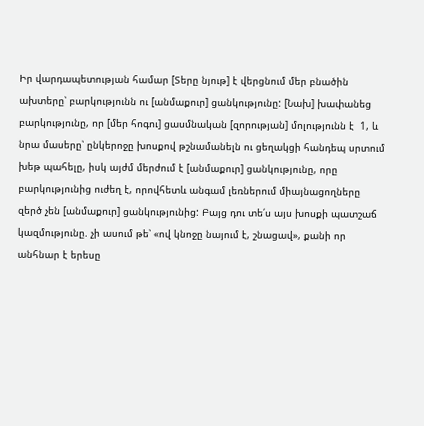Իր վարդապետության համար [Տերը նյութ] է վերցնում մեր բնածին ախտերը՝ բարկությունն ու [անմաքուր] ցանկությունը: [Նախ] խափանեց բարկությունը, որ [մեր հոգու] ցասմնական [զորության] մոլությունն է  1, և նրա մասերը՝ ընկերոջը խոսքով թշնամանելն ու ցեղակցի հանդեպ սրտում խեթ պահելը, իսկ այժմ մերժում է [անմաքուր] ցանկությունը, որը բարկությունից ուժեղ է, որովհետև անգամ լեռներում միայնացողները զերծ չեն [անմաքուր] ցանկությունից: Բայց դու տե՛ս այս խոսքի պատշաճ կազմությունը. չի ասում թե՝ «ով կնոջը նայում է, շնացավ», քանի որ անհնար է երեսը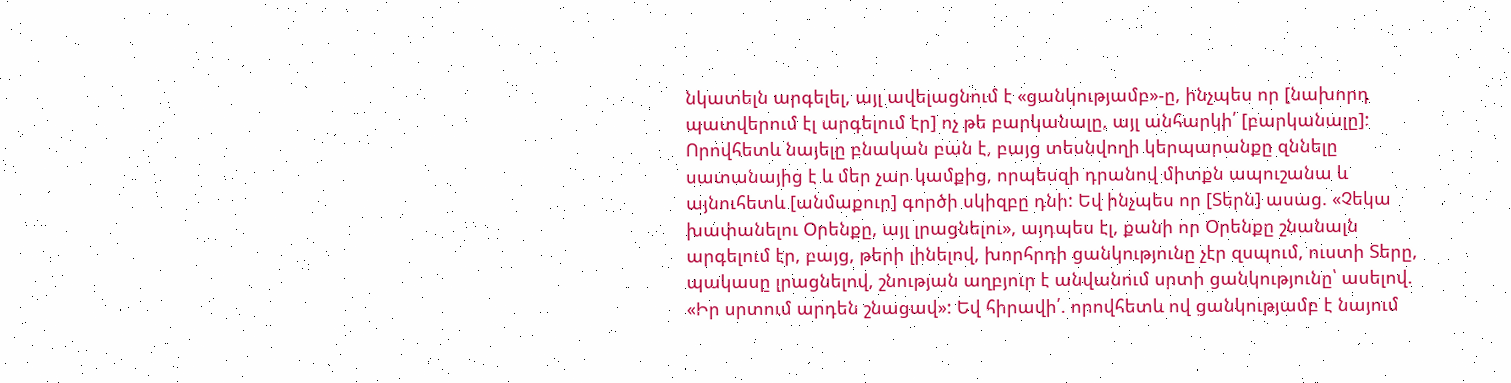նկատելն արգելել, այլ ավելացնում է «ցանկությամբ»-ը, ինչպես որ [նախորդ պատվերում էլ արգելում էր] ոչ թե բարկանալը, այլ անհարկի՛ [բարկանալը]: Որովհետև նայելը բնական բան է, բայց տեսնվողի կերպարանքը զննելը սատանայից է և մեր չար կամքից, որպեսզի դրանով միտքն ապուշանա և այնուհետև [անմաքուր] գործի սկիզբը դնի: Եվ ինչպես որ [Տերն] ասաց. «Չեկա խափանելու Օրենքը, այլ լրացնելու», այդպես էլ, քանի որ Օրենքը շնանալն արգելում էր, բայց, թերի լինելով, խորհրդի ցանկությունը չէր զսպում, ուստի Տերը, պակասը լրացնելով, շնության աղբյուր է անվանում սրտի ցանկությունը՝ ասելով. «Իր սրտում արդեն շնացավ»: Եվ հիրավի՛. որովհետև ով ցանկությամբ է նայում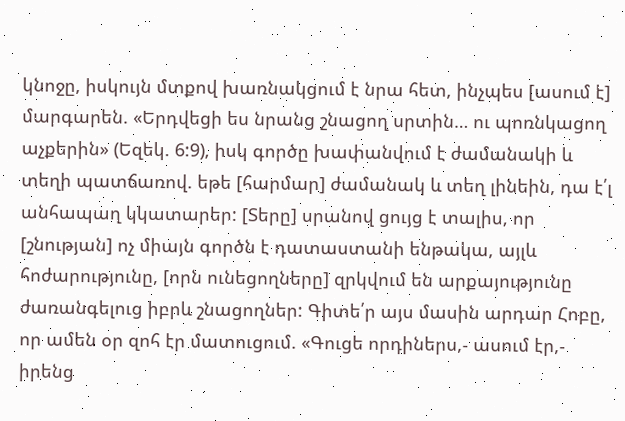կնոջը, իսկույն մտքով խառնակցում է նրա հետ, ինչպես [ասում է] մարգարեն. «Երդվեցի ես նրանց շնացող սրտին… ու պոռնկացող աչքերին» (Եզեկ. 6:9), իսկ գործը խափանվում է ժամանակի և տեղի պատճառով. եթե [հարմար] ժամանակ և տեղ լինեին, դա է՛լ անհապաղ կկատարեր: [Տերը] սրանով ցույց է տալիս, որ [շնության] ոչ միայն գործն է դատաստանի ենթակա, այլև հոժարությունը, [որն ունեցողները] զրկվում են արքայությունը ժառանգելուց իբրև շնացողներ: Գիտե՛ր այս մասին արդար Հոբը, որ ամեն օր զոհ էր մատուցում. «Գուցե որդիներս,- ասում էր,- իրենց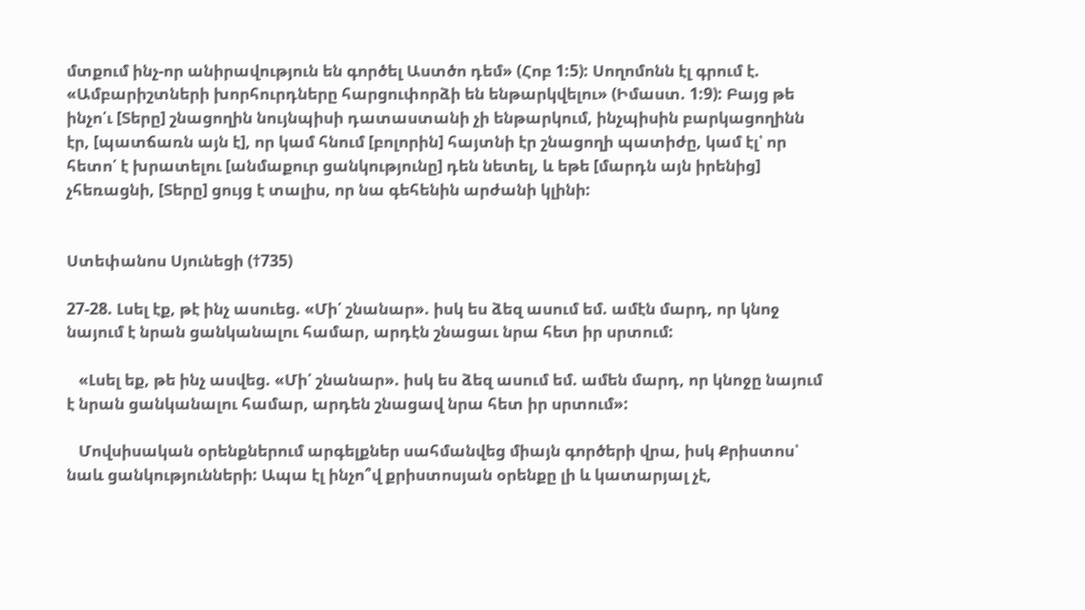մտքում ինչ-որ անիրավություն են գործել Աստծո դեմ» (Հոբ 1:5): Սողոմոնն էլ գրում է. «Ամբարիշտների խորհուրդները հարցուփորձի են ենթարկվելու» (Իմաստ. 1:9): Բայց թե ինչո՛ւ [Տերը] շնացողին նույնպիսի դատաստանի չի ենթարկում, ինչպիսին բարկացողինն էր, [պատճառն այն է], որ կամ հնում [բոլորին] հայտնի էր շնացողի պատիժը, կամ էլ՝ որ հետո՛ է խրատելու [անմաքուր ցանկությունը] դեն նետել, և եթե [մարդն այն իրենից] չհեռացնի, [Տերը] ցույց է տալիս, որ նա գեհենին արժանի կլինի:


Ստեփանոս Սյունեցի (†735)

27-28. Լսել էք, թէ ինչ ասուեց. «Մի՛ շնանար». իսկ ես ձեզ ասում եմ. ամէն մարդ, որ կնոջ նայում է նրան ցանկանալու համար, արդէն շնացաւ նրա հետ իր սրտում:

   «Լսել եք, թե ինչ ասվեց. «Մի՛ շնանար». իսկ ես ձեզ ասում եմ. ամեն մարդ, որ կնոջը նայում է նրան ցանկանալու համար, արդեն շնացավ նրա հետ իր սրտում»:

   Մովսիսական օրենքներում արգելքներ սահմանվեց միայն գործերի վրա, իսկ Քրիստոս՝ նաև ցանկությունների: Ապա էլ ինչո՞վ քրիստոսյան օրենքը լի և կատարյալ չէ,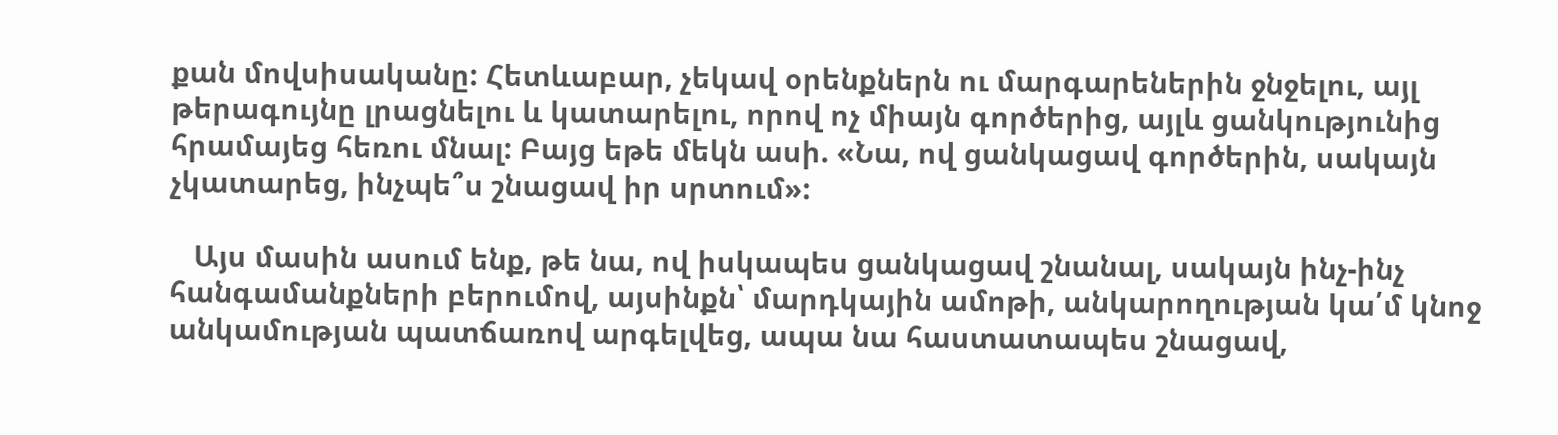քան մովսիսականը: Հետևաբար, չեկավ օրենքներն ու մարգարեներին ջնջելու, այլ թերագույնը լրացնելու և կատարելու, որով ոչ միայն գործերից, այլև ցանկությունից հրամայեց հեռու մնալ: Բայց եթե մեկն ասի. «Նա, ով ցանկացավ գործերին, սակայն չկատարեց, ինչպե՞ս շնացավ իր սրտում»:

   Այս մասին ասում ենք, թե նա, ով իսկապես ցանկացավ շնանալ, սակայն ինչ-ինչ հանգամանքների բերումով, այսինքն՝ մարդկային ամոթի, անկարողության կա՛մ կնոջ անկամության պատճառով արգելվեց, ապա նա հաստատապես շնացավ,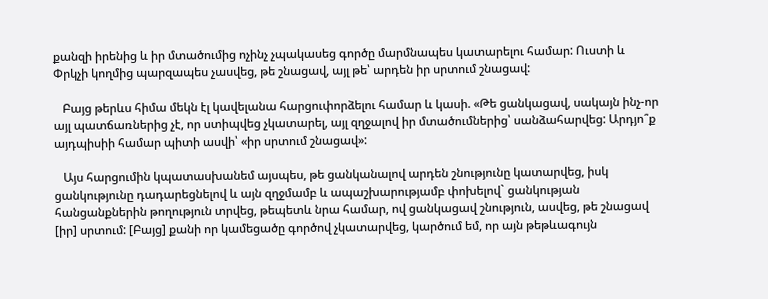քանզի իրենից և իր մտածումից ոչինչ չպակասեց գործը մարմնապես կատարելու համար: Ուստի և Փրկչի կողմից պարզապես չասվեց, թե շնացավ, այլ թե՝ արդեն իր սրտում շնացավ:

   Բայց թերևս հիմա մեկն էլ կավելանա հարցուփորձելու համար և կասի. «Թե ցանկացավ, սակայն ինչ-որ այլ պատճառներից չէ, որ ստիպվեց չկատարել, այլ զղջալով իր մտածումներից՝ սանձահարվեց: Արդյո՞ք այդպիսիի համար պիտի ասվի՝ «իր սրտում շնացավ»:

   Այս հարցումին կպատասխանեմ այսպես, թե ցանկանալով արդեն շնությունը կատարվեց, իսկ ցանկությունը դադարեցնելով և այն զղջմամբ և ապաշխարությամբ փոխելով` ցանկության հանցանքներին թողություն տրվեց, թեպետև նրա համար, ով ցանկացավ շնություն, ասվեց, թե շնացավ [իր] սրտում: [Բայց] քանի որ կամեցածը գործով չկատարվեց, կարծում եմ, որ այն թեթևագույն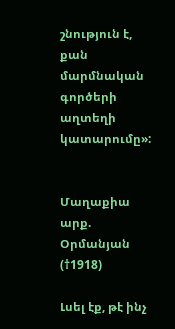շնություն է, քան մարմնական գործերի աղտեղի կատարումը»:


Մաղաքիա արք. Օրմանյան (†1918)

Լսել էք, թէ ինչ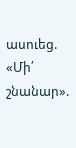ասուեց. «Մի՛ շնանար».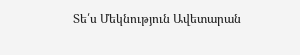Տե՛ս Մեկնություն Ավետարան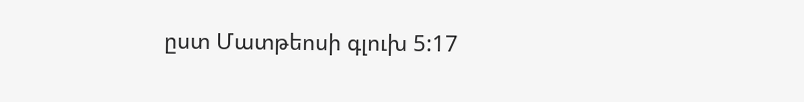ըստ Մատթեոսի գլուխ 5:17